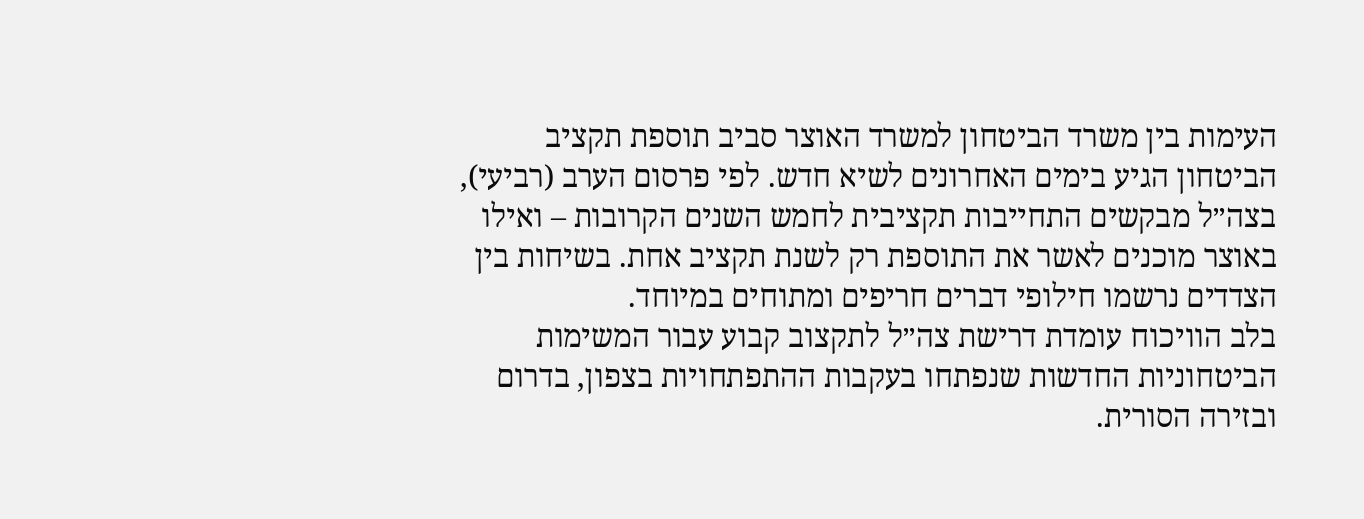העימות בין משרד הביטחון למשרד האוצר סביב תוספת תקציב הביטחון הגיע בימים האחרונים לשיא חדש. לפי פרסום הערב (רביעי), בצה״ל מבקשים התחייבות תקציבית לחמש השנים הקרובות – ואילו באוצר מוכנים לאשר את התוספת רק לשנת תקציב אחת. בשיחות בין הצדדים נרשמו חילופי דברים חריפים ומתוחים במיוחד.
בלב הוויכוח עומדת דרישת צה״ל לתקצוב קבוע עבור המשימות הביטחוניות החדשות שנפתחו בעקבות ההתפתחויות בצפון, בדרום ובזירה הסורית.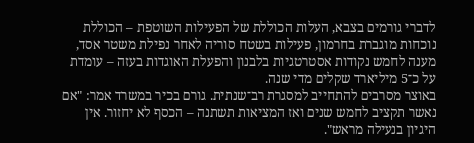לדברי גורמים בצבא, העלות הכוללת של הפעילות השוטפת – הכוללת נוכחות מוגברת בחרמון, פעילות בשטח סוריה לאחר נפילת משטר אסד, מענה לחמש נקודות אסטרטגיות בלבנון והפעלת האוגדות בעזה – עומדת על כ־5 מיליארד שקלים מדי שנה.
באוצר מסרבים להתחייב למסגרת רב־שנתית. גורם בכיר במשרד אמר: "אם נאשר תקציב לחמש שנים ואז המציאות תשתנה – הכסף לא יחזור. אין היגיון בנעילה מראש".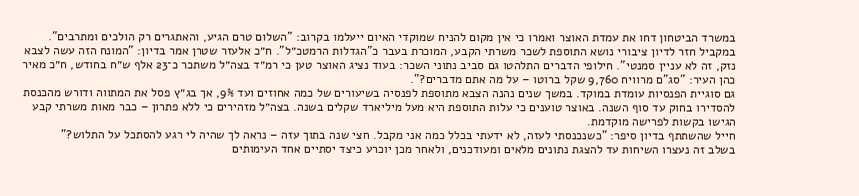במשרד הביטחון דחו את עמדת האוצר ואמרו כי אין מקום להניח שמוקדי האיום ייעלמו בקרוב: "השלום טרם הגיע, והאתגרים רק הולכים ומתרבים".
במקביל חזר לדיון ציבורי נושא התוספת לשכר משרתי הקבע, המוכרת בעבר כ"הגדלות הרמטכ״ל". ח״כ אלעזר שטרן אמר בדיון: "המונח הזה עשה לצבא נזק, זה לא עניין סמנטי". חילופי הדברים התלהטו גם סביב נתוני השכר: בעוד נציג האוצר טען כי רמ״ד בצה״ל משתכר כ־23 אלף ש״ח בחודש, ח״כ מאיר כהן העיר: "סג"ם מרוויח 9,760 שקל ברוטו – על מה אתם מדברים?".
גם סוגיית הפנסיות עומדת במוקד. במשך שנים נהנה הצבא מתוספת לפנסיה בשיעורים של כמה אחוזים ועד 9%, אך בג״ץ פסל את המתווה ודורש מהכנסת להסדירו בחוק עד סוף השנה. באוצר טוענים כי עלות התוספת היא מעל מיליארד שקלים בשנה. בצה״ל מזהירים כי ללא פתרון – כבר מאות משרתי קבע הגישו בקשות לפרישה מוקדמת.
חייל שהשתתף בדיון סיפר: "כשנכנסתי לעזה, לא ידעתי בכלל כמה אני מקבל. חצי שנה בתוך עזה – נראה לך שהיה לי רגע להסתכל על התלוש?"
בשלב זה נעצרו השיחות עד להצגת נתונים מלאים ומעודכנים, ולאחר מכן יוכרע כיצד יסתיים אחד העימותים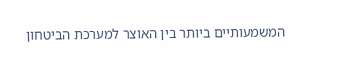המשמעותיים ביותר בין האוצר למערכת הביטחון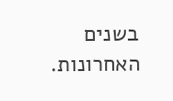בשנים האחרונות.